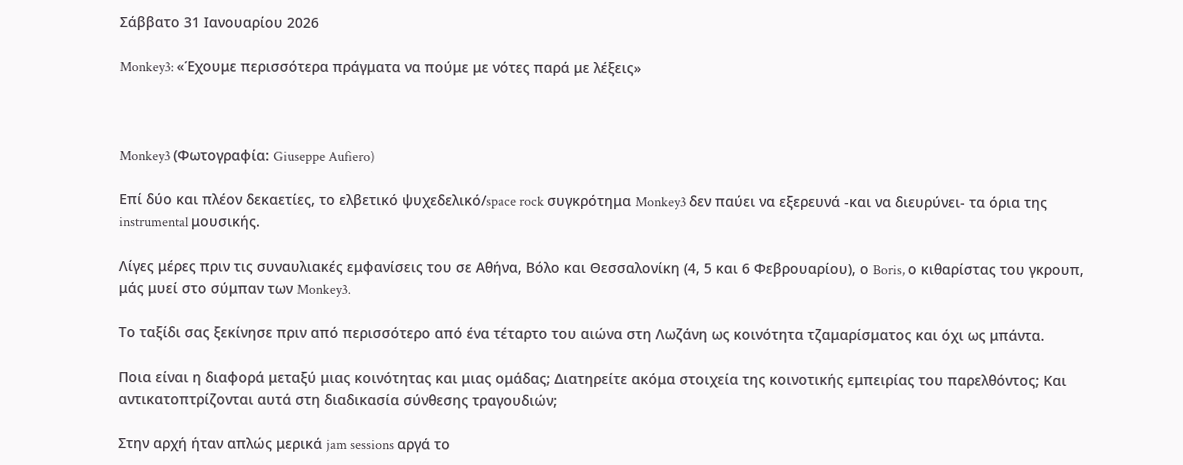Σάββατο 31 Ιανουαρίου 2026

Monkey3: «Έχουμε περισσότερα πράγματα να πούμε με νότες παρά με λέξεις»



Monkey3 (Φωτογραφία: Giuseppe Aufiero)

Eπί δύο και πλέον δεκαετίες, το ελβετικό ψυχεδελικό/space rock συγκρότημα Monkey3 δεν παύει να εξερευνά -και να διευρύνει- τα όρια της instrumental μουσικής.

Λίγες μέρες πριν τις συναυλιακές εμφανίσεις του σε Αθήνα, Βόλο και Θεσσαλονίκη (4, 5 και 6 Φεβρουαρίου), ο Boris, ο κιθαρίστας του γκρουπ, μάς μυεί στο σύμπαν των Monkey3.

Το ταξίδι σας ξεκίνησε πριν από περισσότερο από ένα τέταρτο του αιώνα στη Λωζάνη ως κοινότητα τζαμαρίσματος και όχι ως μπάντα.

Ποια είναι η διαφορά μεταξύ μιας κοινότητας και μιας ομάδας; Διατηρείτε ακόμα στοιχεία της κοινοτικής εμπειρίας του παρελθόντος; Και αντικατοπτρίζονται αυτά στη διαδικασία σύνθεσης τραγουδιών;

Στην αρχή ήταν απλώς μερικά jam sessions αργά το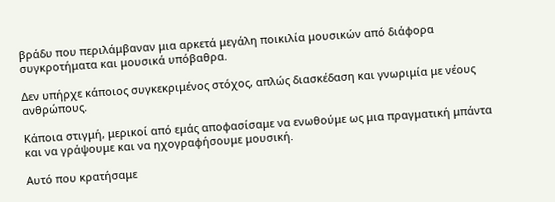βράδυ που περιλάμβαναν μια αρκετά μεγάλη ποικιλία μουσικών από διάφορα συγκροτήματα και μουσικά υπόβαθρα.

Δεν υπήρχε κάποιος συγκεκριμένος στόχος, απλώς διασκέδαση και γνωριμία με νέους ανθρώπους.

Κάποια στιγμή, μερικοί από εμάς αποφασίσαμε να ενωθούμε ως μια πραγματική μπάντα και να γράψουμε και να ηχογραφήσουμε μουσική.

Αυτό που κρατήσαμε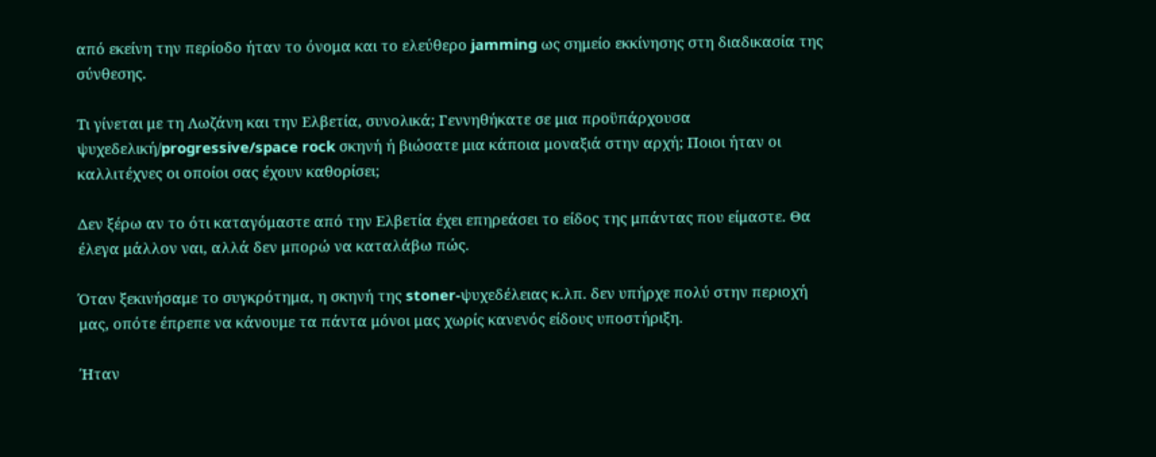από εκείνη την περίοδο ήταν το όνομα και το ελεύθερο jamming ως σημείο εκκίνησης στη διαδικασία της σύνθεσης.

Τι γίνεται με τη Λωζάνη και την Ελβετία, συνολικά; Γεννηθήκατε σε μια προϋπάρχουσα ψυχεδελική/progressive/space rock σκηνή ή βιώσατε μια κάποια μοναξιά στην αρχή; Ποιοι ήταν οι καλλιτέχνες οι οποίοι σας έχουν καθορίσει;

Δεν ξέρω αν το ότι καταγόμαστε από την Ελβετία έχει επηρεάσει το είδος της μπάντας που είμαστε. Θα έλεγα μάλλον ναι, αλλά δεν μπορώ να καταλάβω πώς.

Όταν ξεκινήσαμε το συγκρότημα, η σκηνή της stoner-ψυχεδέλειας κ.λπ. δεν υπήρχε πολύ στην περιοχή μας, οπότε έπρεπε να κάνουμε τα πάντα μόνοι μας χωρίς κανενός είδους υποστήριξη.

Ήταν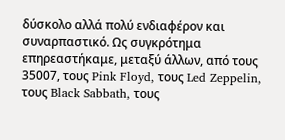δύσκολο αλλά πολύ ενδιαφέρον και συναρπαστικό. Ως συγκρότημα επηρεαστήκαμε, μεταξύ άλλων, από τους 35007, τους Pink Floyd, τους Led Zeppelin, τους Black Sabbath, τους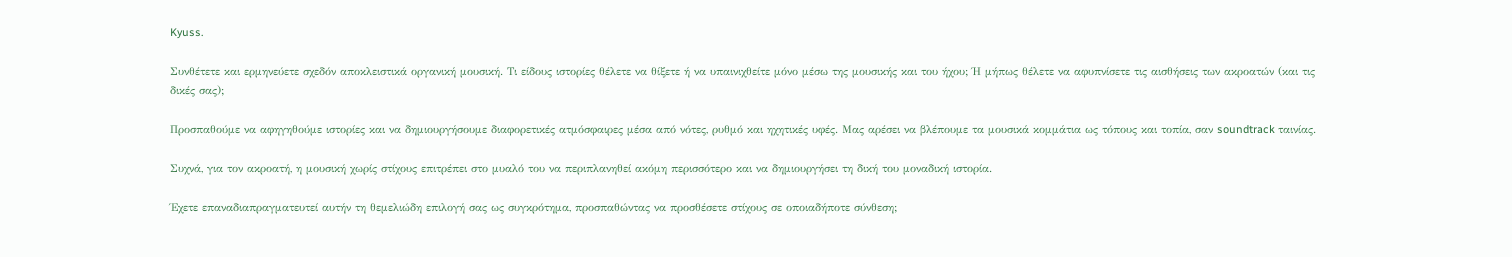Kyuss.

Συνθέτετε και ερμηνεύετε σχεδόν αποκλειστικά οργανική μουσική. Τι είδους ιστορίες θέλετε να θίξετε ή να υπαινιχθείτε μόνο μέσω της μουσικής και του ήχου; Ή μήπως θέλετε να αφυπνίσετε τις αισθήσεις των ακροατών (και τις δικές σας);

Προσπαθούμε να αφηγηθούμε ιστορίες και να δημιουργήσουμε διαφορετικές ατμόσφαιρες μέσα από νότες, ρυθμό και ηχητικές υφές. Μας αρέσει να βλέπουμε τα μουσικά κομμάτια ως τόπους και τοπία, σαν soundtrack ταινίας.

Συχνά, για τον ακροατή, η μουσική χωρίς στίχους επιτρέπει στο μυαλό του να περιπλανηθεί ακόμη περισσότερο και να δημιουργήσει τη δική του μοναδική ιστορία.

Έχετε επαναδιαπραγματευτεί αυτήν τη θεμελιώδη επιλογή σας ως συγκρότημα, προσπαθώντας να προσθέσετε στίχους σε οποιαδήποτε σύνθεση;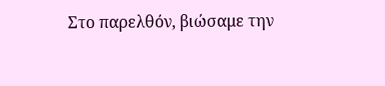Στο παρελθόν, βιώσαμε την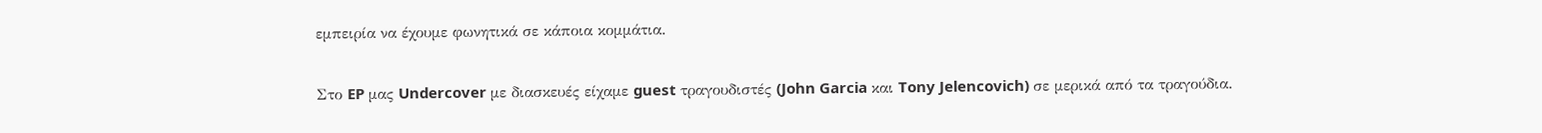εμπειρία να έχουμε φωνητικά σε κάποια κομμάτια.

Στο EP μας Undercover με διασκευές είχαμε guest τραγουδιστές (John Garcia και Tony Jelencovich) σε μερικά από τα τραγούδια.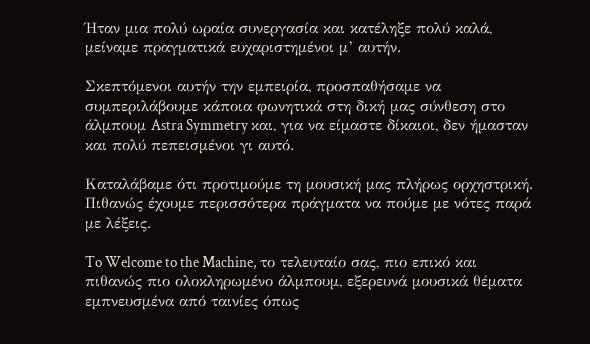Ήταν μια πολύ ωραία συνεργασία και κατέληξε πολύ καλά, μείναμε πραγματικά ευχαριστημένοι μ’ αυτήν.

Σκεπτόμενοι αυτήν την εμπειρία, προσπαθήσαμε να συμπεριλάβουμε κάποια φωνητικά στη δική μας σύνθεση στο άλμπουμ Astra Symmetry και, για να είμαστε δίκαιοι, δεν ήμασταν και πολύ πεπεισμένοι γι αυτό.

Καταλάβαμε ότι προτιμούμε τη μουσική μας πλήρως ορχηστρική. Πιθανώς έχουμε περισσότερα πράγματα να πούμε με νότες παρά με λέξεις.

To Welcome to the Machine, το τελευταίο σας, πιο επικό και πιθανώς πιο ολοκληρωμένο άλμπουμ, εξερευνά μουσικά θέματα εμπνευσμένα από ταινίες όπως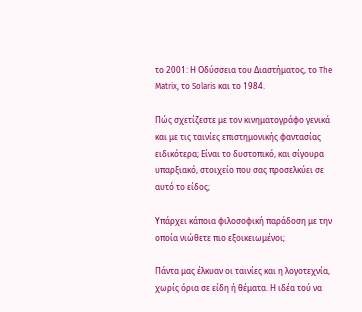το 2001: Η Οδύσσεια του Διαστήματος, το The Matrix, το Solaris και το 1984.

Πώς σχετίζεστε με τον κινηματογράφο γενικά και με τις ταινίες επιστημονικής φαντασίας ειδικότερα; Είναι το δυστοπικό, και σίγουρα υπαρξιακό, στοιχείο που σας προσελκύει σε αυτό το είδος;

Υπάρχει κάποια φιλοσοφική παράδοση με την οποία νιώθετε πιο εξοικειωμένοι;

Πάντα μας έλκυαν οι ταινίες και η λογοτεχνία, χωρίς όρια σε είδη ή θέματα. Η ιδέα τού να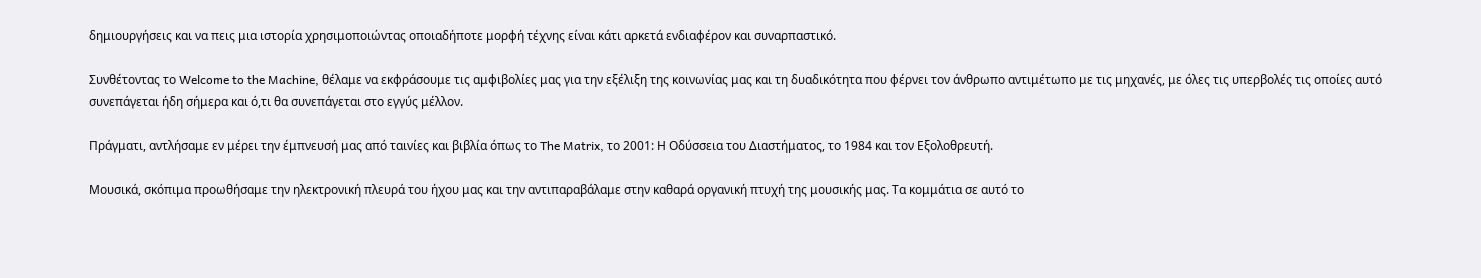δημιουργήσεις και να πεις μια ιστορία χρησιμοποιώντας οποιαδήποτε μορφή τέχνης είναι κάτι αρκετά ενδιαφέρον και συναρπαστικό.

Συνθέτοντας το Welcome to the Machine, θέλαμε να εκφράσουμε τις αμφιβολίες μας για την εξέλιξη της κοινωνίας μας και τη δυαδικότητα που φέρνει τον άνθρωπο αντιμέτωπο με τις μηχανές, με όλες τις υπερβολές τις οποίες αυτό συνεπάγεται ήδη σήμερα και ό,τι θα συνεπάγεται στο εγγύς μέλλον.

Πράγματι, αντλήσαμε εν μέρει την έμπνευσή μας από ταινίες και βιβλία όπως το The Matrix, το 2001: Η Οδύσσεια του Διαστήματος, το 1984 και τον Εξολοθρευτή.

Μουσικά, σκόπιμα προωθήσαμε την ηλεκτρονική πλευρά του ήχου μας και την αντιπαραβάλαμε στην καθαρά οργανική πτυχή της μουσικής μας. Τα κομμάτια σε αυτό το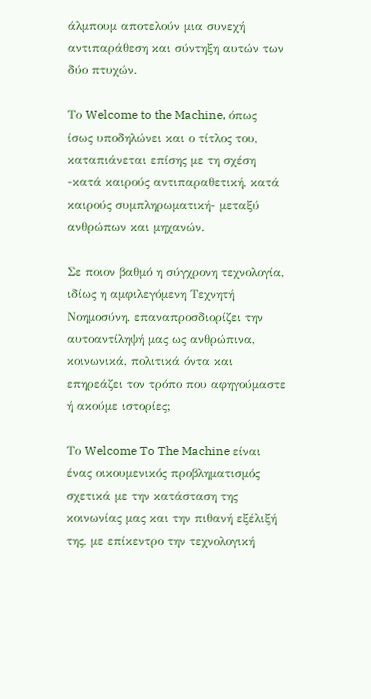άλμπουμ αποτελούν μια συνεχή αντιπαράθεση και σύντηξη αυτών των δύο πτυχών.

Το Welcome to the Machine, όπως ίσως υποδηλώνει και ο τίτλος του, καταπιάνεται επίσης με τη σχέση -κατά καιρούς αντιπαραθετική, κατά καιρούς συμπληρωματική- μεταξύ ανθρώπων και μηχανών.

Σε ποιον βαθμό η σύγχρονη τεχνολογία, ιδίως η αμφιλεγόμενη Τεχνητή Νοημοσύνη, επαναπροσδιορίζει την αυτοαντίληψή μας ως ανθρώπινα, κοινωνικά, πολιτικά όντα και επηρεάζει τον τρόπο που αφηγούμαστε ή ακούμε ιστορίες;

Το Welcome To The Machine είναι ένας οικουμενικός προβληματισμός σχετικά με την κατάσταση της κοινωνίας μας και την πιθανή εξέλιξή της, με επίκεντρο την τεχνολογική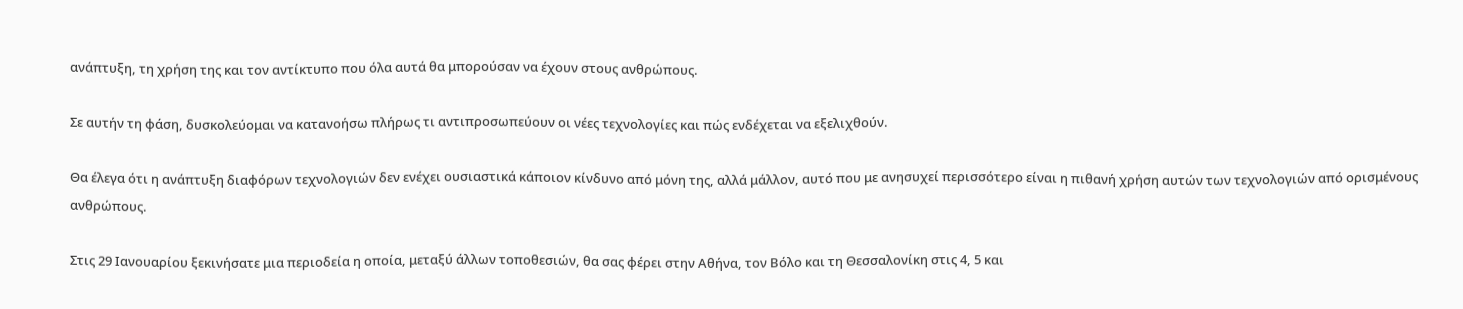ανάπτυξη, τη χρήση της και τον αντίκτυπο που όλα αυτά θα μπορούσαν να έχουν στους ανθρώπους.

Σε αυτήν τη φάση, δυσκολεύομαι να κατανοήσω πλήρως τι αντιπροσωπεύουν οι νέες τεχνολογίες και πώς ενδέχεται να εξελιχθούν.

Θα έλεγα ότι η ανάπτυξη διαφόρων τεχνολογιών δεν ενέχει ουσιαστικά κάποιον κίνδυνο από μόνη της, αλλά μάλλον, αυτό που με ανησυχεί περισσότερο είναι η πιθανή χρήση αυτών των τεχνολογιών από ορισμένους ανθρώπους.

Στις 29 Ιανουαρίου ξεκινήσατε μια περιοδεία η οποία, μεταξύ άλλων τοποθεσιών, θα σας φέρει στην Αθήνα, τον Βόλο και τη Θεσσαλονίκη στις 4, 5 και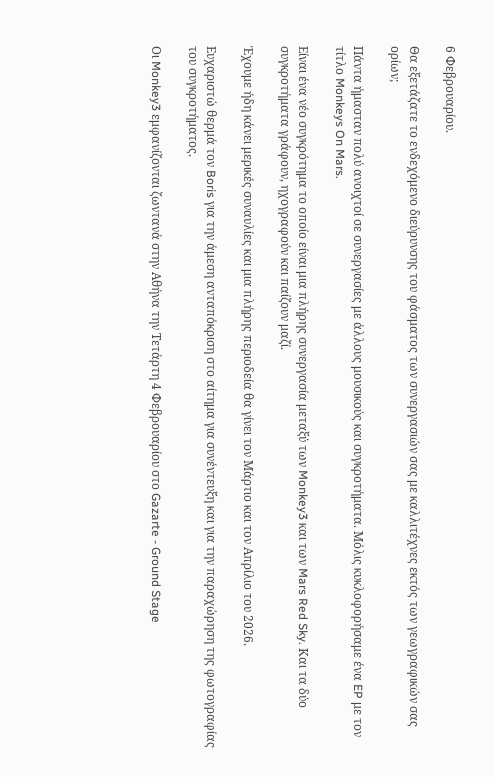6 Φεβρουαρίου.

Θα εξετάζατε το ενδεχόμενο διεύρυνσης του φάσματος των συνεργασιών σας με καλλιτέχνες εκτός των γεωγραφικών σας ορίων;

Πάντα ήμασταν πολύ ανοιχτοί σε συνεργασίες με άλλους μουσικούς και συγκροτήματα. Μόλις κυκλοφορήσαμε ένα EP με τον τίτλο Monkeys On Mars.

Είναι ένα νέο συγκρότημα το οποίο είναι μια πλήρης συνεργασία μεταξύ των Monkey3 και των Mars Red Sky. Και τα δύο συγκροτήματα γράφουν, ηχογραφούν και παίζουν μαζί.

Έχουμε ήδη κάνει μερικές συναυλίες και μια πλήρης περιοδεία θα γίνει τον Μάρτιο και τον Απρίλιο του 2026.

Ευχαριστώ θερμά τον Boris για την άμεση ανταπόκριση στο αίτημα για συνέντευξη και για την παραχώρηση της φωτογραφίας του συγκροτήματος.

Οι Monkey3 εμφανίζονται ζωντανά στην Αθήνα την Τετάρτη 4 Φεβρουαρίου στο Gazarte - Ground Stage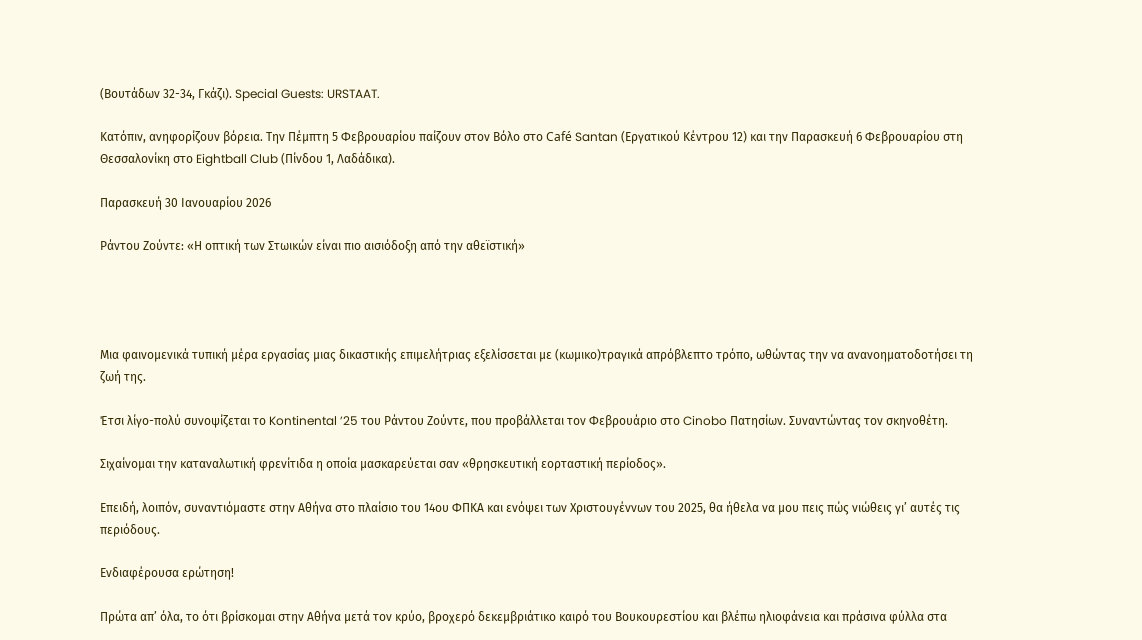(Βουτάδων 32-34, Γκάζι). Special Guests: URSTAAT.

Κατόπιν, ανηφορίζουν βόρεια. Την Πέμπτη 5 Φεβρουαρίου παίζουν στον Βόλο στο Café Santan (Εργατικού Κέντρου 12) και την Παρασκευή 6 Φεβρουαρίου στη Θεσσαλονίκη στο Eightball Club (Πίνδου 1, Λαδάδικα).

Παρασκευή 30 Ιανουαρίου 2026

Ράντου Ζούντε: «Η οπτική των Στωικών είναι πιο αισιόδοξη από την αθεϊστική»




Μια φαινομενικά τυπική μέρα εργασίας μιας δικαστικής επιμελήτριας εξελίσσεται με (κωμικο)τραγικά απρόβλεπτο τρόπο, ωθώντας την να ανανοηματοδοτήσει τη ζωή της.

Έτσι λίγο-πολύ συνοψίζεται το Kontinental ’25 του Ράντου Ζούντε, που προβάλλεται τον Φεβρουάριο στο Cinobo Πατησίων. Συναντώντας τον σκηνοθέτη.

Σιχαίνομαι την καταναλωτική φρενίτιδα η οποία μασκαρεύεται σαν «θρησκευτική εορταστική περίοδος».

Επειδή, λοιπόν, συναντιόμαστε στην Αθήνα στο πλαίσιο του 14ου ΦΠΚΑ και ενόψει των Χριστουγέννων του 2025, θα ήθελα να μου πεις πώς νιώθεις γι’ αυτές τις περιόδους.

Ενδιαφέρουσα ερώτηση!

Πρώτα απ’ όλα, το ότι βρίσκομαι στην Αθήνα μετά τον κρύο, βροχερό δεκεμβριάτικο καιρό του Βουκουρεστίου και βλέπω ηλιοφάνεια και πράσινα φύλλα στα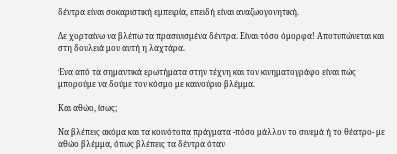δέντρα είναι σοκαριστική εμπειρία, επειδή είναι αναζωογονητική.

Δε χορταίνω να βλέπω τα πρασινισμένα δέντρα. Είναι τόσο όμορφα! Αποτυπώνεται και στη δουλειά μου αυτή η λαχτάρα.

Ένα από τα σημαντικά ερωτήματα στην τέχνη και τον κινηματογράφο είναι πώς μπορούμε να δούμε τον κόσμο με καινούριο βλέμμα.

Και αθώο, ίσως;

Να βλέπεις ακόμα και τα κοινότοπα πράγματα -πόσο μάλλον το σινεμά ή το θέατρο- με αθώο βλέμμα, όπως βλέπεις τα δέντρα όταν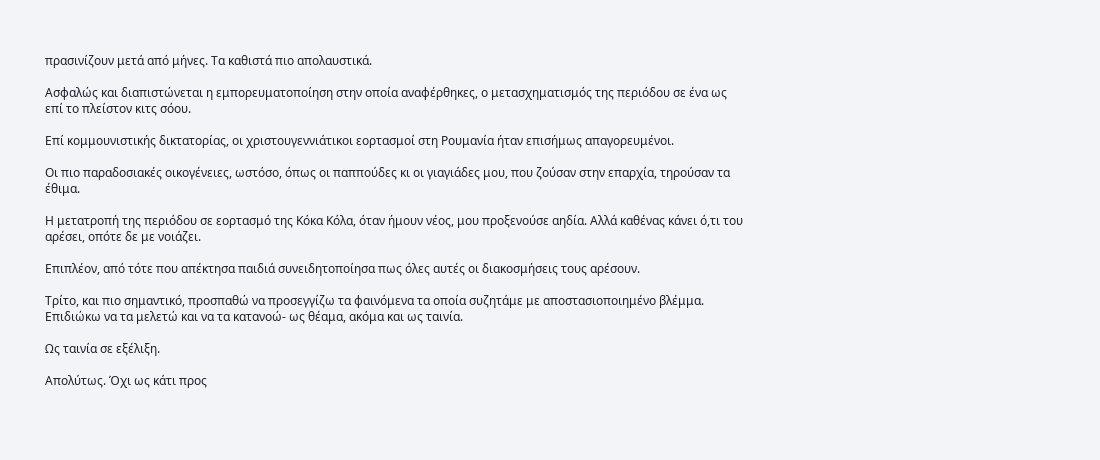πρασινίζουν μετά από μήνες. Τα καθιστά πιο απολαυστικά.

Ασφαλώς και διαπιστώνεται η εμπορευματοποίηση στην οποία αναφέρθηκες, ο μετασχηματισμός της περιόδου σε ένα ως επί το πλείστον κιτς σόου.

Επί κομμουνιστικής δικτατορίας, οι χριστουγεννιάτικοι εορτασμοί στη Ρουμανία ήταν επισήμως απαγορευμένοι.

Οι πιο παραδοσιακές οικογένειες, ωστόσο, όπως οι παππούδες κι οι γιαγιάδες μου, που ζούσαν στην επαρχία, τηρούσαν τα έθιμα.

Η μετατροπή της περιόδου σε εορτασμό της Κόκα Κόλα, όταν ήμουν νέος, μου προξενούσε αηδία. Αλλά καθένας κάνει ό,τι του αρέσει, οπότε δε με νοιάζει.

Επιπλέον, από τότε που απέκτησα παιδιά συνειδητοποίησα πως όλες αυτές οι διακοσμήσεις τους αρέσουν.

Τρίτο, και πιο σημαντικό, προσπαθώ να προσεγγίζω τα φαινόμενα τα οποία συζητάμε με αποστασιοποιημένο βλέμμα. Επιδιώκω να τα μελετώ και να τα κατανοώ- ως θέαμα, ακόμα και ως ταινία.

Ως ταινία σε εξέλιξη.

Απολύτως. Όχι ως κάτι προς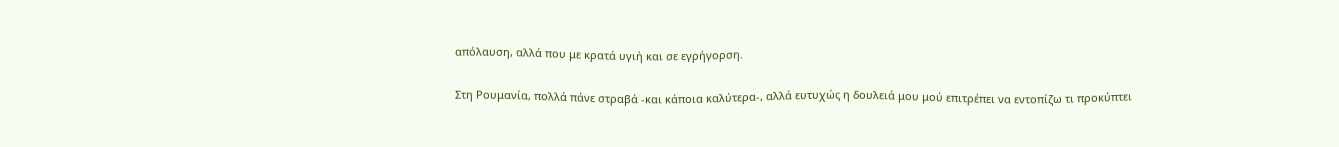απόλαυση, αλλά που με κρατά υγιή και σε εγρήγορση.

Στη Ρουμανία, πολλά πάνε στραβά -και κάποια καλύτερα-, αλλά ευτυχώς η δουλειά μου μού επιτρέπει να εντοπίζω τι προκύπτει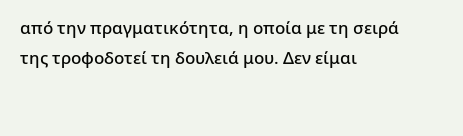από την πραγματικότητα, η οποία με τη σειρά της τροφοδοτεί τη δουλειά μου. Δεν είμαι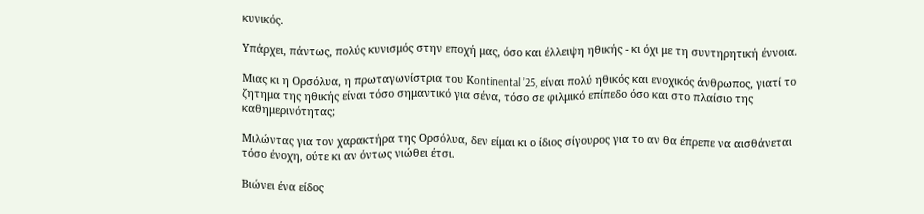κυνικός.

Υπάρχει, πάντως, πολύς κυνισμός στην εποχή μας, όσο και έλλειψη ηθικής - κι όχι με τη συντηρητική έννοια.

Μιας κι η Ορσόλυα, η πρωταγωνίστρια του Κontinental ’25, είναι πολύ ηθικός και ενοχικός άνθρωπος, γιατί το ζητημα της ηθικής είναι τόσο σημαντικό για σένα, τόσο σε φιλμικό επίπεδο όσο και στο πλαίσιο της καθημερινότητας;

Μιλώντας για τον χαρακτήρα της Ορσόλυα, δεν είμαι κι ο ίδιος σίγουρος για το αν θα έπρεπε να αισθάνεται τόσο ένοχη, ούτε κι αν όντως νιώθει έτσι.

Βιώνει ένα είδος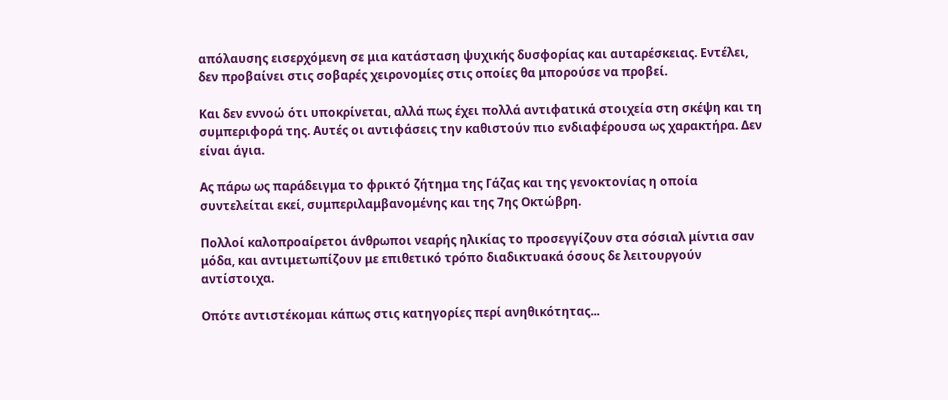απόλαυσης εισερχόμενη σε μια κατάσταση ψυχικής δυσφορίας και αυταρέσκειας. Εντέλει, δεν προβαίνει στις σοβαρές χειρονομίες στις οποίες θα μπορούσε να προβεί.

Και δεν εννοώ ότι υποκρίνεται, αλλά πως έχει πολλά αντιφατικά στοιχεία στη σκέψη και τη συμπεριφορά της. Αυτές οι αντιφάσεις την καθιστούν πιο ενδιαφέρουσα ως χαρακτήρα. Δεν είναι άγια.

Ας πάρω ως παράδειγμα το φρικτό ζήτημα της Γάζας και της γενοκτονίας η οποία συντελείται εκεί, συμπεριλαμβανομένης και της 7ης Οκτώβρη.

Πολλοί καλοπροαίρετοι άνθρωποι νεαρής ηλικίας το προσεγγίζουν στα σόσιαλ μίντια σαν μόδα, και αντιμετωπίζουν με επιθετικό τρόπο διαδικτυακά όσους δε λειτουργούν αντίστοιχα.

Οπότε αντιστέκομαι κάπως στις κατηγορίες περί ανηθικότητας...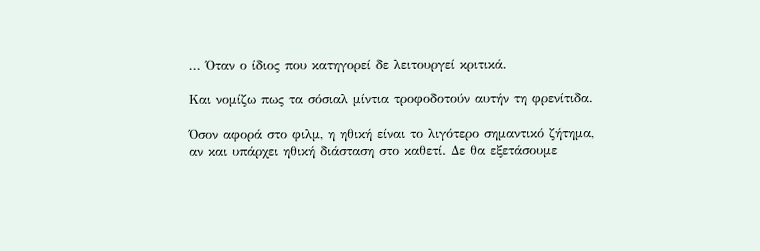... Όταν ο ίδιος που κατηγορεί δε λειτουργεί κριτικά.

Και νομίζω πως τα σόσιαλ μίντια τροφοδοτούν αυτήν τη φρενίτιδα.

Όσον αφορά στο φιλμ, η ηθική είναι το λιγότερο σημαντικό ζήτημα, αν και υπάρχει ηθική διάσταση στο καθετί. Δε θα εξετάσουμε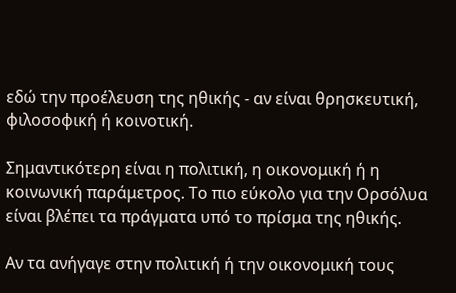εδώ την προέλευση της ηθικής - αν είναι θρησκευτική, φιλοσοφική ή κοινοτική.

Σημαντικότερη είναι η πολιτική, η οικονομική ή η κοινωνική παράμετρος. Το πιο εύκολο για την Ορσόλυα είναι βλέπει τα πράγματα υπό το πρίσμα της ηθικής.

Αν τα ανήγαγε στην πολιτική ή την οικονομική τους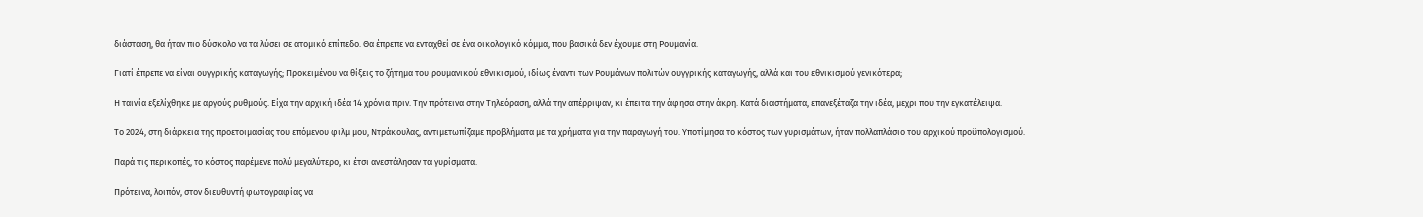διάσταση, θα ήταν πιο δύσκολο να τα λύσει σε ατομικό επίπεδο. Θα έπρεπε να ενταχθεί σε ένα οικολογικό κόμμα, που βασικά δεν έχουμε στη Ρουμανία.

Γιατί έπρεπε να είναι ουγγρικής καταγωγής; Προκειμένου να θίξεις το ζήτημα του ρουμανικού εθνικισμού, ιδίως έναντι των Ρουμάνων πολιτών ουγγρικής καταγωγής, αλλά και του εθνικισμού γενικότερα;

Η ταινία εξελίχθηκε με αργούς ρυθμούς. Είχα την αρχική ιδέα 14 χρόνια πριν. Την πρότεινα στην Τηλεόραση, αλλά την απέρριψαν, κι έπειτα την άφησα στην άκρη. Κατά διαστήματα, επανεξέταζα την ιδέα, μεχρι που την εγκατέλειψα.

Το 2024, στη διάρκεια της προετοιμασίας του επόμενου φιλμ μου, Ντράκουλας, αντιμετωπίζαμε προβλήματα με τα χρήματα για την παραγωγή του. Υποτίμησα το κόστος των γυρισμάτων, ήταν πολλαπλάσιο του αρχικού προϋπολογισμού.

Παρά τις περικοπές, το κόστος παρέμενε πολύ μεγαλύτερο, κι έτσι ανεστάλησαν τα γυρίσματα.

Πρότεινα, λοιπόν, στον διευθυντή φωτογραφίας να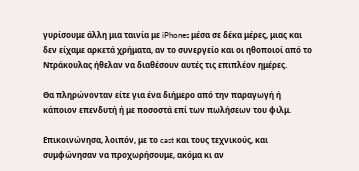γυρίσουμε άλλη μια ταινία με iPhones μέσα σε δέκα μέρες, μιας και δεν είχαμε αρκετά χρήματα, αν το συνεργείο και οι ηθοποιοί από το Ντράκουλας ήθελαν να διαθέσουν αυτές τις επιπλέον ημέρες.

Θα πληρώνονταν είτε για ένα διήμερο από την παραγωγή ή κάποιον επενδυτή ή με ποσοστά επί των πωλήσεων του φιλμ.

Επικοινώνησα, λοιπόν, με το cast και τους τεχνικούς, και συμφώνησαν να προχωρήσουμε, ακόμα κι αν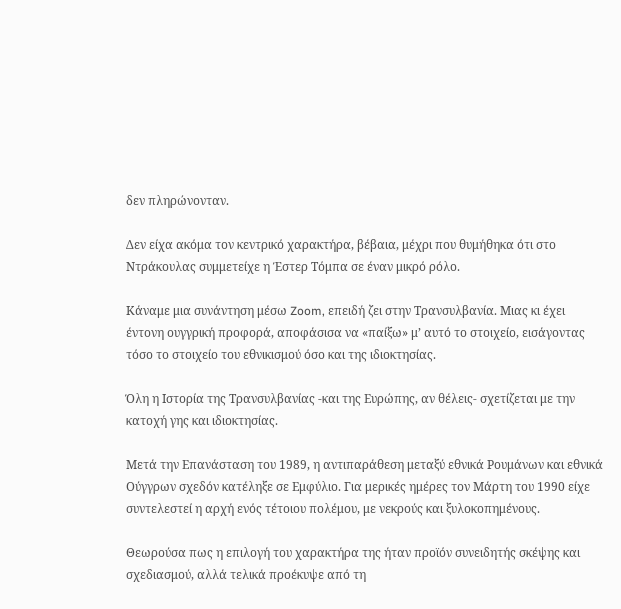δεν πληρώνονταν.

Δεν είχα ακόμα τον κεντρικό χαρακτήρα, βέβαια, μέχρι που θυμήθηκα ότι στο Ντράκουλας συμμετείχε η Έστερ Τόμπα σε έναν μικρό ρόλο.

Κάναμε μια συνάντηση μέσω Zoom, επειδή ζει στην Τρανσυλβανία. Μιας κι έχει έντονη ουγγρική προφορά, αποφάσισα να «παίξω» μ’ αυτό το στοιχείο, εισάγοντας τόσο το στοιχείο του εθνικισμού όσο και της ιδιοκτησίας.

Όλη η Ιστορία της Τρανσυλβανίας -και της Ευρώπης, αν θέλεις- σχετίζεται με την κατοχή γης και ιδιοκτησίας.

Μετά την Επανάσταση του 1989, η αντιπαράθεση μεταξύ εθνικά Ρουμάνων και εθνικά Ούγγρων σχεδόν κατέληξε σε Εμφύλιο. Για μερικές ημέρες τον Μάρτη του 1990 είχε συντελεστεί η αρχή ενός τέτοιου πολέμου, με νεκρούς και ξυλοκοπημένους.

Θεωρούσα πως η επιλογή του χαρακτήρα της ήταν προϊόν συνειδητής σκέψης και σχεδιασμού, αλλά τελικά προέκυψε από τη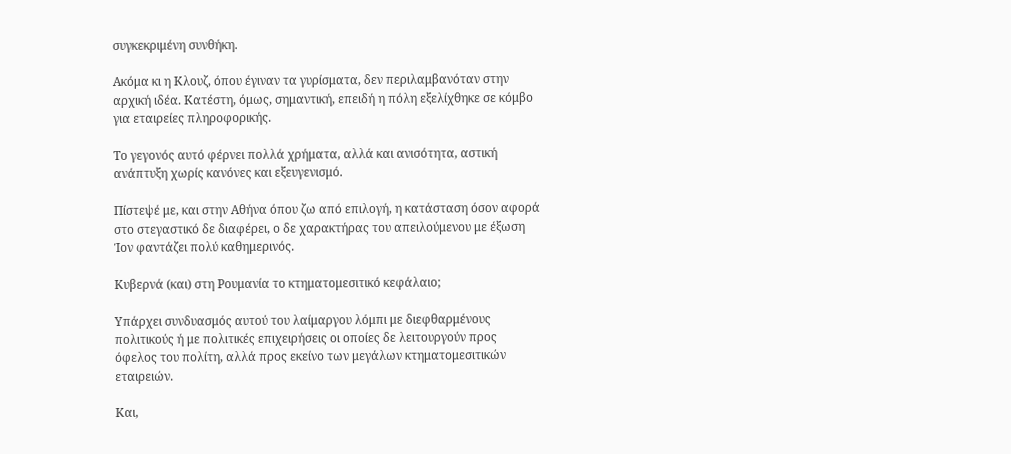συγκεκριμένη συνθήκη.

Ακόμα κι η Κλουζ, όπου έγιναν τα γυρίσματα, δεν περιλαμβανόταν στην αρχική ιδέα. Κατέστη, όμως, σημαντική, επειδή η πόλη εξελίχθηκε σε κόμβο για εταιρείες πληροφορικής.

Το γεγονός αυτό φέρνει πολλά χρήματα, αλλά και ανισότητα, αστική ανάπτυξη χωρίς κανόνες και εξευγενισμό.

Πίστεψέ με, και στην Αθήνα όπου ζω από επιλογή, η κατάσταση όσον αφορά στο στεγαστικό δε διαφέρει, ο δε χαρακτήρας του απειλούμενου με έξωση Ίον φαντάζει πολύ καθημερινός.

Κυβερνά (και) στη Ρουμανία το κτηματομεσιτικό κεφάλαιο;

Υπάρχει συνδυασμός αυτού του λαίμαργου λόμπι με διεφθαρμένους πολιτικούς ή με πολιτικές επιχειρήσεις οι οποίες δε λειτουργούν προς όφελος του πολίτη, αλλά προς εκείνο των μεγάλων κτηματομεσιτικών εταιρειών.

Και,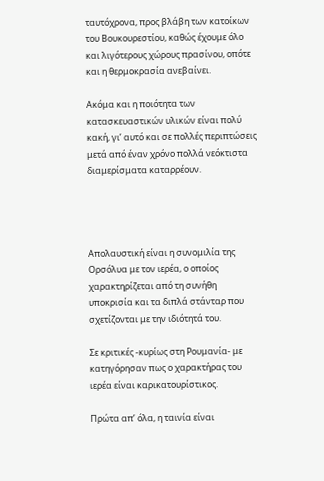ταυτόχρονα, προς βλάβη των κατοίκων του Βουκουρεστίου, καθώς έχουμε όλο και λιγότερους χώρους πρασίνου, οπότε και η θερμοκρασία ανεβαίνει.

Ακόμα και η ποιότητα των κατασκευαστικών υλικών είναι πολύ κακή, γι’ αυτό και σε πολλές περιπτώσεις μετά από έναν χρόνο πολλά νεόκτιστα διαμερίσματα καταρρέουν.




Απολαυστική είναι η συνομιλία της Ορσόλυα με τον ιερέα, ο οποίος χαρακτηρίζεται από τη συνήθη υποκρισία και τα διπλά στάνταρ που σχετίζονται με την ιδιότητά του.

Σε κριτικές -κυρίως στη Ρουμανία- με κατηγόρησαν πως ο χαρακτήρας του ιερέα είναι καρικατουρίστικος.

Πρώτα απ’ όλα, η ταινία είναι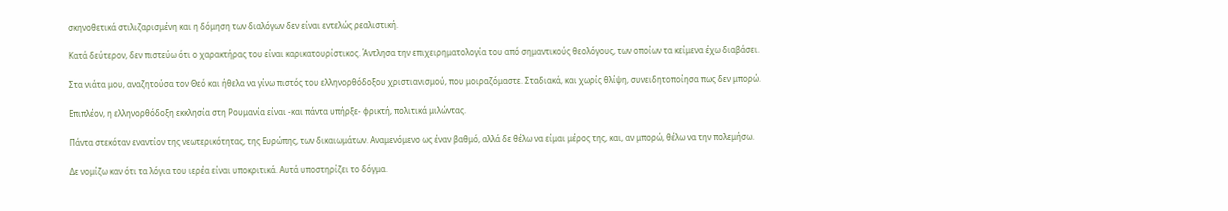σκηνοθετικά στιλιζαρισμένη και η δόμηση των διαλόγων δεν είναι εντελώς ρεαλιστική.

Κατά δεύτερον, δεν πιστεύω ότι ο χαρακτήρας του είναι καρικατουρίστικος. Άντλησα την επιχειρηματολογία του από σημαντικούς θεολόγους, των οποίων τα κείμενα έχω διαβάσει.

Στα νιάτα μου, αναζητούσα τον Θεό και ήθελα να γίνω πιστός του ελληνορθόδοξου χριστιανισμού, που μοιραζόμαστε. Σταδιακά, και χωρίς θλίψη, συνειδητοποίησα πως δεν μπορώ.

Επιπλέον, η ελληνορθόδοξη εκκλησία στη Ρουμανία είναι -και πάντα υπήρξε- φρικτή, πολιτικά μιλώντας.

Πάντα στεκόταν εναντίον της νεωτερικότητας, της Ευρώπης, των δικαιωμάτων. Αναμενόμενο ως έναν βαθμό, αλλά δε θέλω να είμαι μέρος της, και, αν μπορώ, θέλω να την πολεμήσω.

Δε νομίζω καν ότι τα λόγια του ιερέα είναι υποκριτικά. Αυτά υποστηρίζει το δόγμα.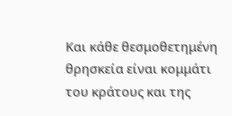Και κάθε θεσμοθετημένη θρησκεία είναι κομμάτι του κράτους και της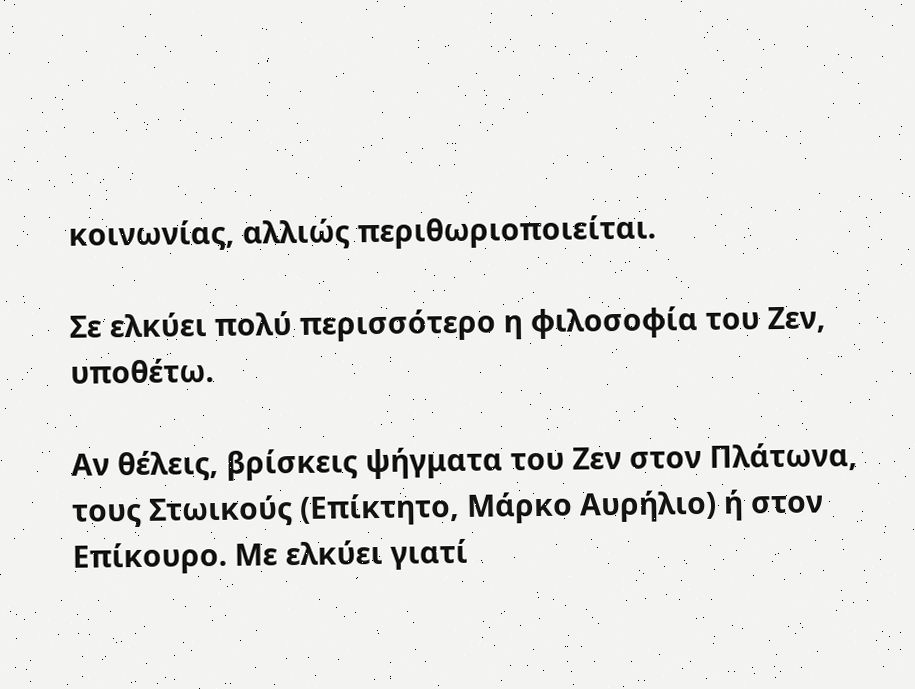κοινωνίας, αλλιώς περιθωριοποιείται.

Σε ελκύει πολύ περισσότερο η φιλοσοφία του Ζεν, υποθέτω.

Αν θέλεις, βρίσκεις ψήγματα του Ζεν στον Πλάτωνα, τους Στωικούς (Επίκτητο, Μάρκο Αυρήλιο) ή στον Επίκουρο. Με ελκύει γιατί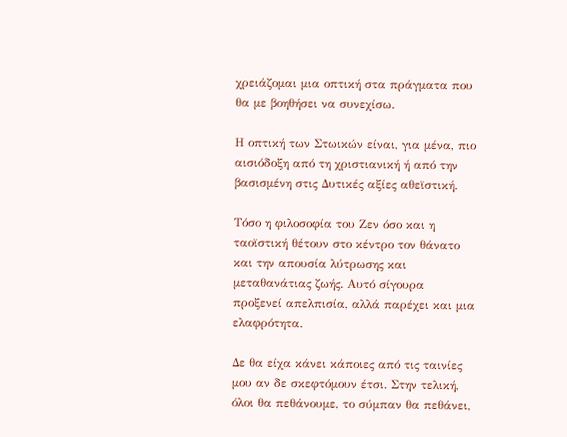χρειάζομαι μια οπτική στα πράγματα που θα με βοηθήσει να συνεχίσω.

Η οπτική των Στωικών είναι, για μένα, πιο αισιόδοξη από τη χριστιανική ή από την βασισμένη στις Δυτικές αξίες αθεϊστική.

Τόσο η φιλοσοφία του Ζεν όσο και η ταοϊστική θέτουν στο κέντρο τον θάνατο και την απουσία λύτρωσης και μεταθανάτιας ζωής. Αυτό σίγουρα προξενεί απελπισία, αλλά παρέχει και μια ελαφρότητα.

Δε θα είχα κάνει κάποιες από τις ταινίες μου αν δε σκεφτόμουν έτσι. Στην τελική, όλοι θα πεθάνουμε, το σύμπαν θα πεθάνει,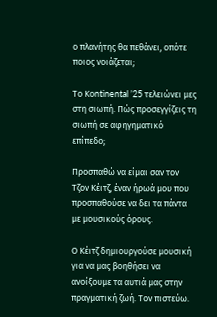ο πλανήτης θα πεθάνει, οπότε ποιος νοιάζεται;

Το Κοntinental ’25 τελειώνει μες στη σιωπή. Πώς προσεγγίζεις τη σιωπή σε αφηγηματικό επίπεδο;

Προσπαθώ να είμαι σαν τον Τζον Κέιτζ, έναν ήρωά μου που προσπαθούσε να δει τα πάντα με μουσικούς όρους.

Ο Κέιτζ δημιουργούσε μουσική για να μας βοηθήσει να ανοίξουμε τα αυτιά μας στην πραγματική ζωή. Τον πιστεύω.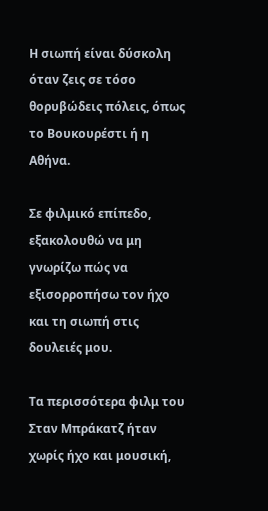Η σιωπή είναι δύσκολη όταν ζεις σε τόσο θορυβώδεις πόλεις, όπως το Βουκουρέστι ή η Αθήνα.

Σε φιλμικό επίπεδο, εξακολουθώ να μη γνωρίζω πώς να εξισορροπήσω τον ήχο και τη σιωπή στις δουλειές μου.

Τα περισσότερα φιλμ του Σταν Μπράκατζ ήταν χωρίς ήχο και μουσική,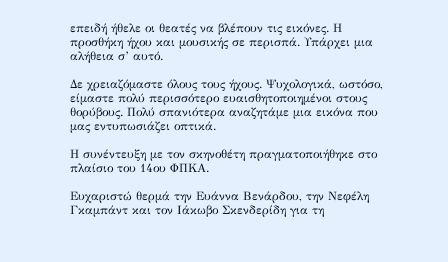επειδή ήθελε οι θεατές να βλέπουν τις εικόνες. Η προσθήκη ήχου και μουσικής σε περισπά. Υπάρχει μια αλήθεια σ’ αυτό.

Δε χρειαζόμαστε όλους τους ήχους. Ψυχολογικά, ωστόσο, είμαστε πολύ περισσότερο ευαισθητοποιημένοι στους θορύβους. Πολύ σπανιότερα αναζητάμε μια εικόνα που μας εντυπωσιάζει οπτικά.

Η συνέντευξη με τον σκηνοθέτη πραγματοποιήθηκε στο πλαίσιο του 14ου ΦΠΚΑ.

Ευχαριστώ θερμά την Ευάννα Βενάρδου, την Νεφέλη Γκαμπάντ και τον Ιάκωβο Σκενδερίδη για τη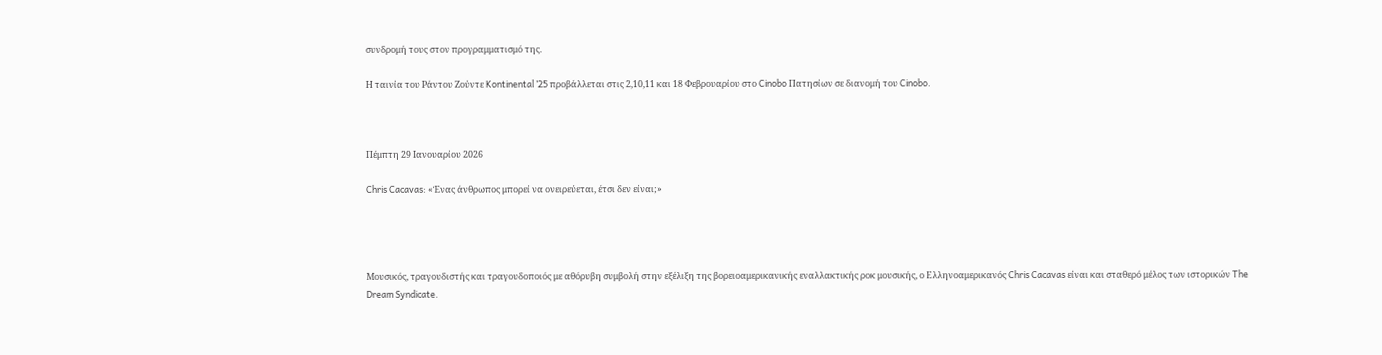συνδρομή τους στον προγραμματισμό της.

Η ταινία του Ράντου Ζούντε Kontinental ’25 προβάλλεται στις 2,10,11 και 18 Φεβρουαρίου στο Cinobo Πατησίων σε διανομή του Cinobo.



Πέμπτη 29 Ιανουαρίου 2026

Chris Cacavas: «Ένας άνθρωπος μπορεί να ονειρεύεται, έτσι δεν είναι;»




Μουσικός, τραγουδιστής και τραγουδοποιός με αθόρυβη συμβολή στην εξέλιξη της βορειοαμερικανικής εναλλακτικής ροκ μουσικής, ο Ελληνοαμερικανός Chris Cacavas είναι και σταθερό μέλος των ιστορικών The Dream Syndicate.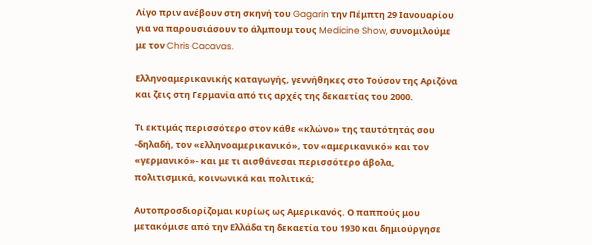Λίγο πριν ανέβουν στη σκηνή του Gagarin την Πέμπτη 29 Ιανουαρίου για να παρουσιάσουν το άλμπουμ τους Medicine Show, συνομιλούμε με τον Chris Cacavas.

Ελληνοαμερικανικής καταγωγής, γεννήθηκες στο Τούσον της Αριζόνα και ζεις στη Γερμανία από τις αρχές της δεκαετίας του 2000.

Τι εκτιμάς περισσότερο στον κάθε «κλώνο» της ταυτότητάς σου -δηλαδή, τον «ελληνοαμερικανικό», τον «αμερικανικό» και τον «γερμανικό»- και με τι αισθάνεσαι περισσότερο άβολα, πολιτισμικά, κοινωνικά και πολιτικά;

Αυτοπροσδιορίζομαι κυρίως ως Αμερικανός. Ο παππούς μου μετακόμισε από την Ελλάδα τη δεκαετία του 1930 και δημιούργησε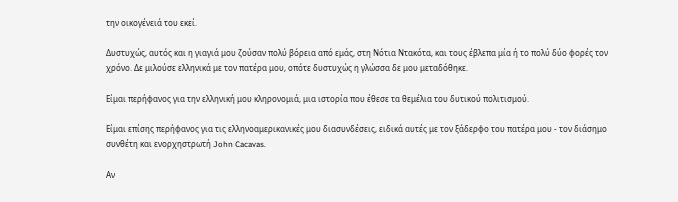την οικογένειά του εκεί.

Δυστυχώς, αυτός και η γιαγιά μου ζούσαν πολύ βόρεια από εμάς, στη Νότια Ντακότα, και τους έβλεπα μία ή το πολύ δύο φορές τον χρόνο. Δε μιλούσε ελληνικά με τον πατέρα μου, οπότε δυστυχώς η γλώσσα δε μου μεταδόθηκε.

Είμαι περήφανος για την ελληνική μου κληρονομιά, μια ιστορία που έθεσε τα θεμέλια του δυτικού πολιτισμού.

Είμαι επίσης περήφανος για τις ελληνοαμερικανικές μου διασυνδέσεις, ειδικά αυτές με τον ξάδερφο του πατέρα μου - τον διάσημο συνθέτη και ενορχηστρωτή John Cacavas.

Αν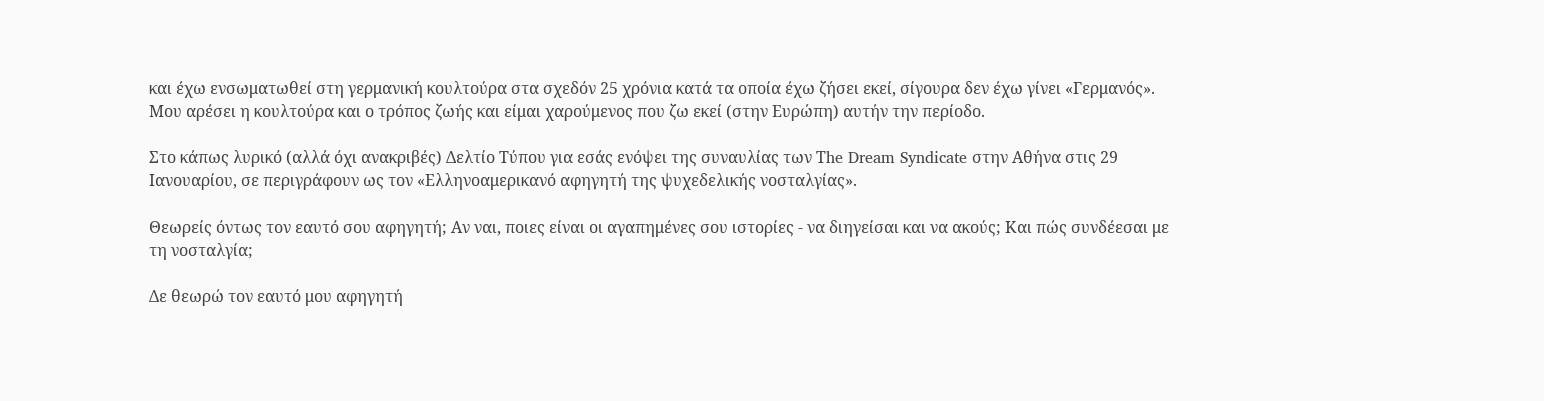και έχω ενσωματωθεί στη γερμανική κουλτούρα στα σχεδόν 25 χρόνια κατά τα οποία έχω ζήσει εκεί, σίγουρα δεν έχω γίνει «Γερμανός». Μου αρέσει η κουλτούρα και ο τρόπος ζωής και είμαι χαρούμενος που ζω εκεί (στην Ευρώπη) αυτήν την περίοδο.

Στο κάπως λυρικό (αλλά όχι ανακριβές) Δελτίο Τύπου για εσάς ενόψει της συναυλίας των Τhe Dream Syndicate στην Αθήνα στις 29 Ιανουαρίου, σε περιγράφουν ως τον «Ελληνοαμερικανό αφηγητή της ψυχεδελικής νοσταλγίας».

Θεωρείς όντως τον εαυτό σου αφηγητή; Αν ναι, ποιες είναι οι αγαπημένες σου ιστορίες - να διηγείσαι και να ακούς; Και πώς συνδέεσαι με τη νοσταλγία;

Δε θεωρώ τον εαυτό μου αφηγητή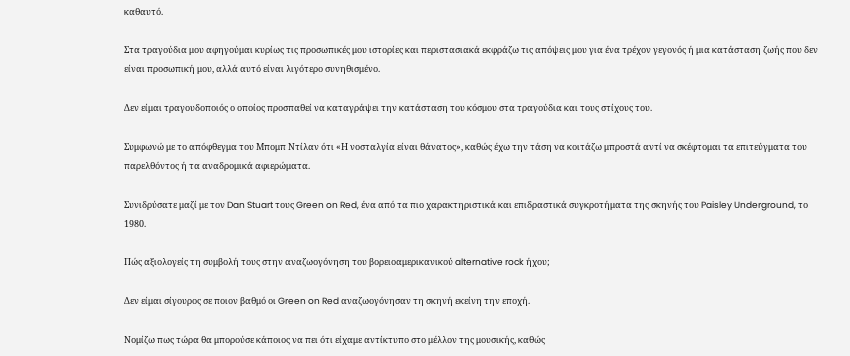καθαυτό.

Στα τραγούδια μου αφηγούμαι κυρίως τις προσωπικές μου ιστορίες και περιστασιακά εκφράζω τις απόψεις μου για ένα τρέχον γεγονός ή μια κατάσταση ζωής που δεν είναι προσωπική μου, αλλά αυτό είναι λιγότερο συνηθισμένο.

Δεν είμαι τραγουδοποιός ο οποίος προσπαθεί να καταγράψει την κατάσταση του κόσμου στα τραγούδια και τους στίχους του.

Συμφωνώ με το απόφθεγμα του Μπομπ Ντίλαν ότι «Η νοσταλγία είναι θάνατος», καθώς έχω την τάση να κοιτάζω μπροστά αντί να σκέφτομαι τα επιτεύγματα του παρελθόντος ή τα αναδρομικά αφιερώματα.

Συνιδρύσατε μαζί με τον Dan Stuart τους Green on Red, ένα από τα πιο χαρακτηριστικά και επιδραστικά συγκροτήματα της σκηνής του Paisley Underground, το 1980.

Πώς αξιολογείς τη συμβολή τους στην αναζωογόνηση του βορειοαμερικανικού alternative rock ήχου;

Δεν είμαι σίγουρος σε ποιον βαθμό οι Green on Red αναζωογόνησαν τη σκηνή εκείνη την εποχή.

Νομίζω πως τώρα θα μπορούσε κάποιος να πει ότι είχαμε αντίκτυπο στο μέλλον της μουσικής, καθώς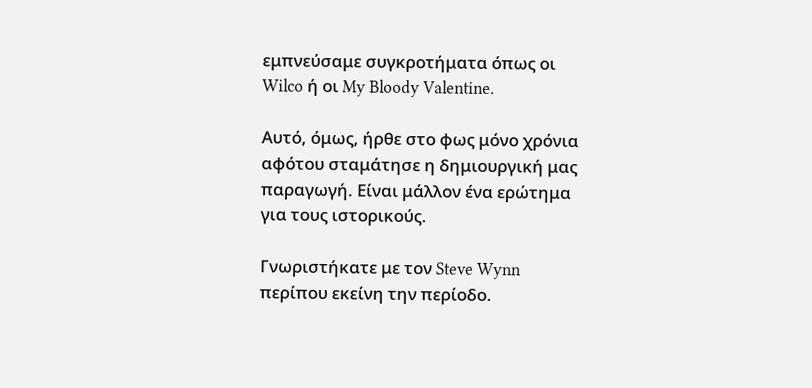εμπνεύσαμε συγκροτήματα όπως οι Wilco ή οι My Bloody Valentine.

Αυτό, όμως, ήρθε στο φως μόνο χρόνια αφότου σταμάτησε η δημιουργική μας παραγωγή. Είναι μάλλον ένα ερώτημα για τους ιστορικούς.

Γνωριστήκατε με τον Steve Wynn περίπου εκείνη την περίοδο.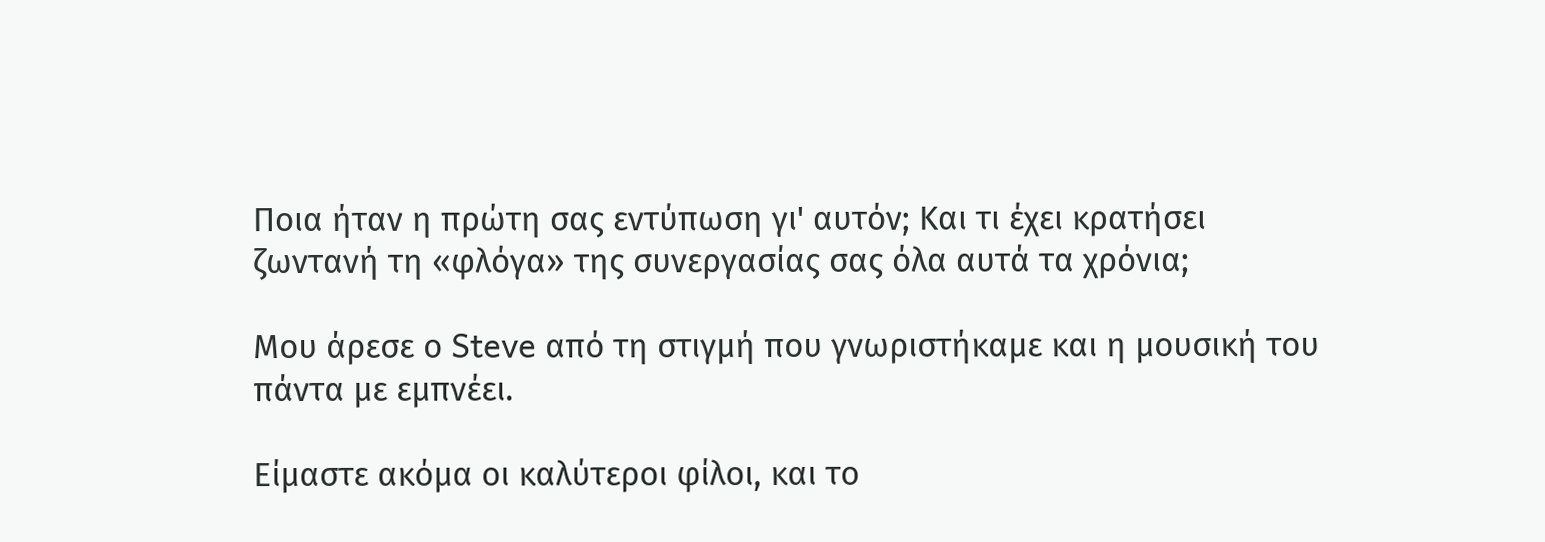Ποια ήταν η πρώτη σας εντύπωση γι' αυτόν; Και τι έχει κρατήσει ζωντανή τη «φλόγα» της συνεργασίας σας όλα αυτά τα χρόνια;

Μου άρεσε ο Steve από τη στιγμή που γνωριστήκαμε και η μουσική του πάντα με εμπνέει.

Είμαστε ακόμα οι καλύτεροι φίλοι, και το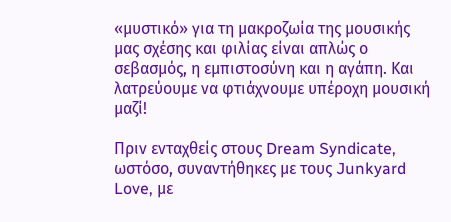«μυστικό» για τη μακροζωία της μουσικής μας σχέσης και φιλίας είναι απλώς ο σεβασμός, η εμπιστοσύνη και η αγάπη. Και λατρεύουμε να φτιάχνουμε υπέροχη μουσική μαζί!

Πριν ενταχθείς στους Dream Syndicate, ωστόσο, συναντήθηκες με τους Junkyard Love, με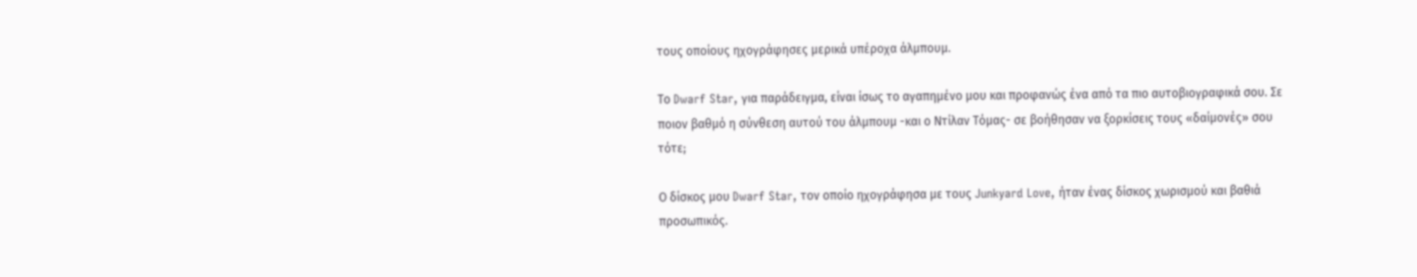τους οποίους ηχογράφησες μερικά υπέροχα άλμπουμ.

Το Dwarf Star, για παράδειγμα, είναι ίσως το αγαπημένο μου και προφανώς ένα από τα πιο αυτοβιογραφικά σου. Σε ποιον βαθμό η σύνθεση αυτού του άλμπουμ -και ο Ντίλαν Τόμας- σε βοήθησαν να ξορκίσεις τους «δαίμονές» σου τότε;

Ο δίσκος μου Dwarf Star, τον οποίο ηχογράφησα με τους Junkyard Love, ήταν ένας δίσκος χωρισμού και βαθιά προσωπικός.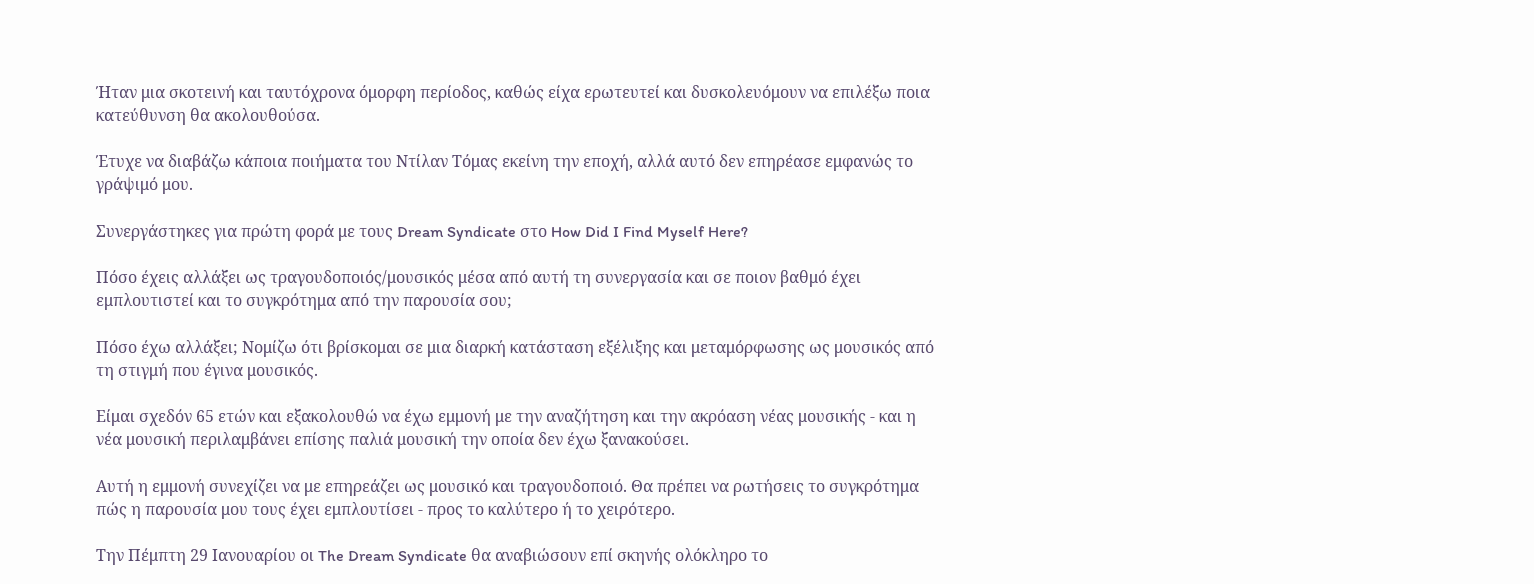Ήταν μια σκοτεινή και ταυτόχρονα όμορφη περίοδος, καθώς είχα ερωτευτεί και δυσκολευόμουν να επιλέξω ποια κατεύθυνση θα ακολουθούσα.

Έτυχε να διαβάζω κάποια ποιήματα του Ντίλαν Τόμας εκείνη την εποχή, αλλά αυτό δεν επηρέασε εμφανώς το γράψιμό μου.

Συνεργάστηκες για πρώτη φορά με τους Dream Syndicate στο How Did I Find Myself Here?

Πόσο έχεις αλλάξει ως τραγουδοποιός/μουσικός μέσα από αυτή τη συνεργασία και σε ποιον βαθμό έχει εμπλουτιστεί και το συγκρότημα από την παρουσία σου;

Πόσο έχω αλλάξει; Νομίζω ότι βρίσκομαι σε μια διαρκή κατάσταση εξέλιξης και μεταμόρφωσης ως μουσικός από τη στιγμή που έγινα μουσικός.

Είμαι σχεδόν 65 ετών και εξακολουθώ να έχω εμμονή με την αναζήτηση και την ακρόαση νέας μουσικής - και η νέα μουσική περιλαμβάνει επίσης παλιά μουσική την οποία δεν έχω ξανακούσει.

Αυτή η εμμονή συνεχίζει να με επηρεάζει ως μουσικό και τραγουδοποιό. Θα πρέπει να ρωτήσεις το συγκρότημα πώς η παρουσία μου τους έχει εμπλουτίσει - προς το καλύτερο ή το χειρότερο.

Την Πέμπτη 29 Ιανουαρίου οι The Dream Syndicate θα αναβιώσουν επί σκηνής ολόκληρο το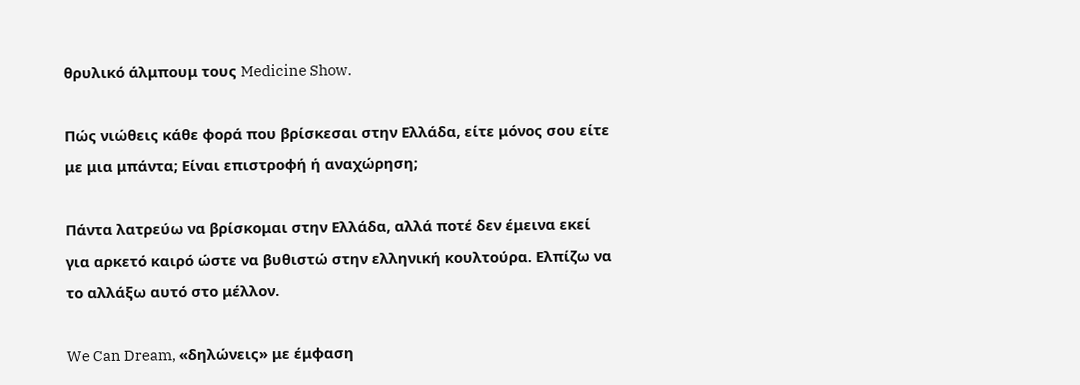θρυλικό άλμπουμ τους Medicine Show.

Πώς νιώθεις κάθε φορά που βρίσκεσαι στην Ελλάδα, είτε μόνος σου είτε με μια μπάντα; Είναι επιστροφή ή αναχώρηση;

Πάντα λατρεύω να βρίσκομαι στην Ελλάδα, αλλά ποτέ δεν έμεινα εκεί για αρκετό καιρό ώστε να βυθιστώ στην ελληνική κουλτούρα. Ελπίζω να το αλλάξω αυτό στο μέλλον.

We Can Dream, «δηλώνεις» με έμφαση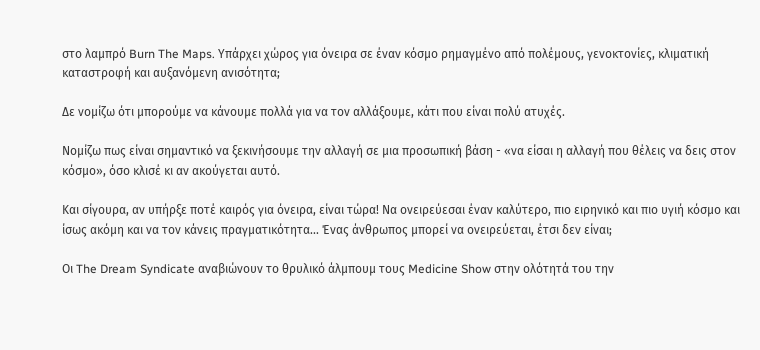στο λαμπρό Burn The Maps. Υπάρχει χώρος για όνειρα σε έναν κόσμο ρημαγμένο από πολέμους, γενοκτονίες, κλιματική καταστροφή και αυξανόμενη ανισότητα;

Δε νομίζω ότι μπορούμε να κάνουμε πολλά για να τον αλλάξουμε, κάτι που είναι πολύ ατυχές.

Νομίζω πως είναι σημαντικό να ξεκινήσουμε την αλλαγή σε μια προσωπική βάση - «να είσαι η αλλαγή που θέλεις να δεις στον κόσμο», όσο κλισέ κι αν ακούγεται αυτό.

Και σίγουρα, αν υπήρξε ποτέ καιρός για όνειρα, είναι τώρα! Να ονειρεύεσαι έναν καλύτερο, πιο ειρηνικό και πιο υγιή κόσμο και ίσως ακόμη και να τον κάνεις πραγματικότητα... Ένας άνθρωπος μπορεί να ονειρεύεται, έτσι δεν είναι;

Oι The Dream Syndicate αναβιώνουν το θρυλικό άλμπουμ τους Medicine Show στην ολότητά του την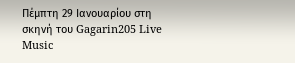Πέμπτη 29 Ιανουαρίου στη σκηνή του Gagarin205 Live Music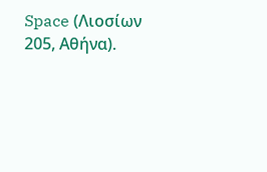Space (Λιοσίων 205, Αθήνα).